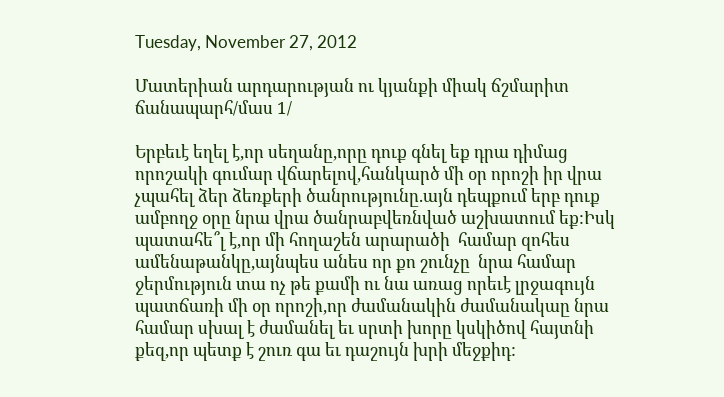Tuesday, November 27, 2012

Մատերիան արդարության ու կյանքի միակ ճշմարիտ ճանապարհ/մաս 1/

Երբեւէ եղել է,որ սեղանը,որը դուք գնել եք դրա դիմաց որոշակի գումար վճարելով,հանկարծ մի օր որոշի իր վրա չպահել ձեր ձեռքերի ծանրությունը.այն դեպքում երբ դուք ամբողջ օրը նրա վրա ծանրաբվեռնված աշխատում եք:Իսկ պատահե՞լ է,որ մի հողաշեն արարածի  համար զոհես ամենաթանկը,այնպես անես որ քո շունչը  նրա համար ջերմություն տա ոչ թե քամի ու նա առաց որեւէ լրջագույն պատճառի մի օր որոշի,որ ժամանակին ժամանակաը նրա համար սխալ է ժամանել եւ սրտի խորը կսկիծով հայտնի քեզ,որ պետք է շուռ գա եւ դաշույն խրի մեջքիդ: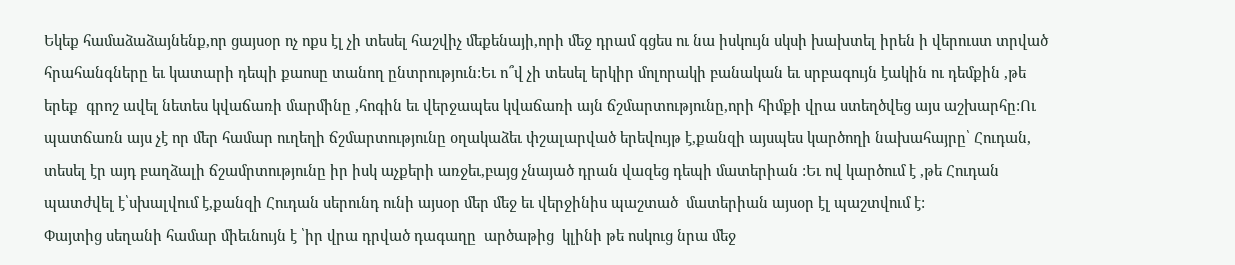Եկեք համաձաձայնենք,որ ցայսօր ոչ ոքս էլ չի տեսել հաշվիչ մեքենայի,որի մեջ դրամ գցես ու նա իսկույն սկսի խախտել իրեն ի վերուստ տրված հրահանգները եւ կատարի դեպի քաոսը տանող ընտրություն:Եւ ո՞վ չի տեսել երկիր մոլորակի բանական եւ սրբագույն էակին ու դեմքին ,թե երեք  գրոշ ավել նետես կվաճառի մարմինը ,հոգին եւ վերջապես կվաճառի այն ճշմարտությունը,որի հիմքի վրա ստեղծվեց այս աշխարհը:Ու պատճառն այս չէ որ մեր համար ուղեղի ճշմարտությունը օղակաձեւ փշալարված երեվույթ է,քանզի այսպես կարծողի նախահայրը՝ Հուդան, տեսել էր այդ բաղձալի ճշամրտությունը իր իսկ աչքերի առջեւ,բայց չնայած դրան վազեց դեպի մատերիան :Եւ ով կարծում է ,թե Հուդան պատժվել է՝սխալվում է,քանզի Հուդան սերունդ ունի այսօր մեր մեջ եւ վերջինիս պաշտած  մատերիան այսօր էլ պաշտվում է:
Փայտից սեղանի համար միեւնույն է ՝իր վրա դրված դագաղը  արծաթից  կլինի թե ոսկուց նրա մեջ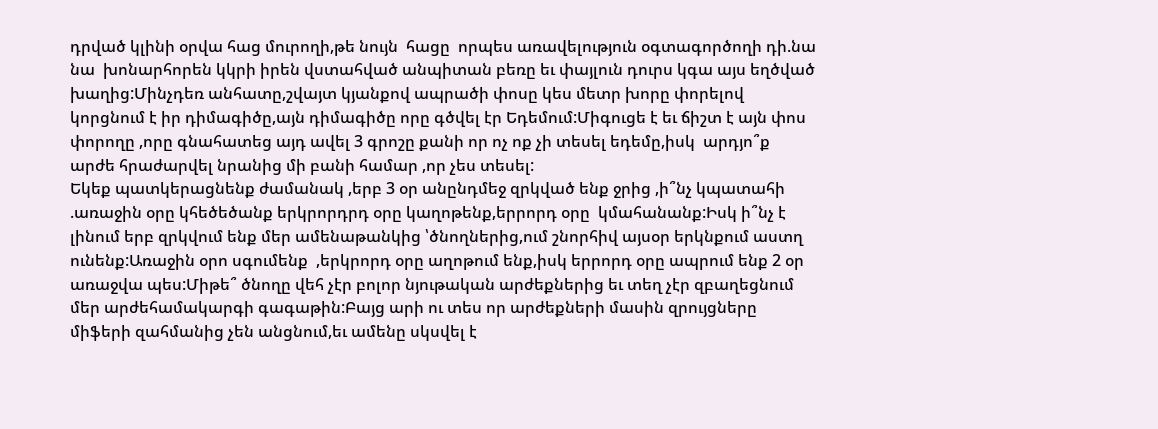դրված կլինի օրվա հաց մուրողի,թե նույն  հացը  որպես առավելություն օգտագործողի դի.նա նա  խոնարհորեն կկրի իրեն վստահված անպիտան բեռը եւ փայլուն դուրս կգա այս եղծված խաղից:Մինչդեռ անհատը,շվայտ կյանքով ապրածի փոսը կես մետր խորը փորելով կորցնում է իր դիմագիծը,այն դիմագիծը որը գծվել էր Եդեմում:Միգուցե է եւ ճիշտ է այն փոս փորողը ,որը գնահատեց այդ ավել 3 գրոշը քանի որ ոչ ոք չի տեսել եդեմը,իսկ  արդյո՞ք արժե հրաժարվել նրանից մի բանի համար ,որ չես տեսել:
Եկեք պատկերացնենք ժամանակ ,երբ 3 օր անընդմեջ զրկված ենք ջրից ,ի՞նչ կպատահի .առաջին օրը կհեծեծանք երկրորդրդ օրը կաղոթենք,երրորդ օրը  կմահանանք:Իսկ ի՞նչ է լինում երբ զրկվում ենք մեր ամենաթանկից ՝ծնողներից,ում շնորհիվ այսօր երկնքում աստղ ունենք:Առաջին օրո սգումենք  ,երկրորդ օրը աղոթում ենք,իսկ երրորդ օրը ապրում ենք 2 օր առաջվա պես:Միթե՞ ծնողը վեհ չէր բոլոր նյութական արժեքներից եւ տեղ չէր զբաղեցնում մեր արժեհամակարգի գագաթին:Բայց արի ու տես որ արժեքների մասին զրույցները միֆերի զահմանից չեն անցնում,եւ ամենը սկսվել է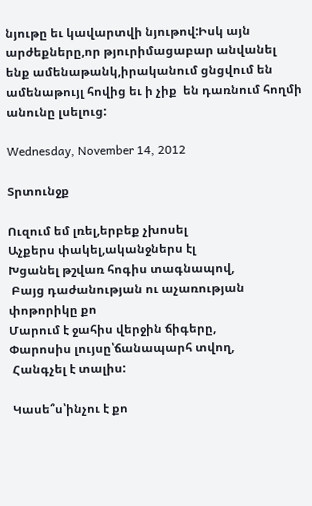նյութը եւ կավարտվի նյութով:Իսկ այն արժեքները,որ թյուրիմացաբար անվանել ենք ամենաթանկ,իրականում ցնցվում են ամենաթույլ հովից եւ ի չիք  են դառնում հողմի անունը լսելուց:

Wednesday, November 14, 2012

Տրտունջք

Ուզում եմ լռել,երբեք չխոսել
Աչքերս փակել,ականջներս էլ
Խցանել թշվառ հոգիս տագնապով,
 Բայց դաժանության ու աչառության փոթորիկը քո
Մարում է ջահիս վերջին ճիգերը,
Փարոսիս լույսը՝ճանապարհ տվող,
 Հանգչել է տալիս:

 Կասե՞ս՝ինչու է քո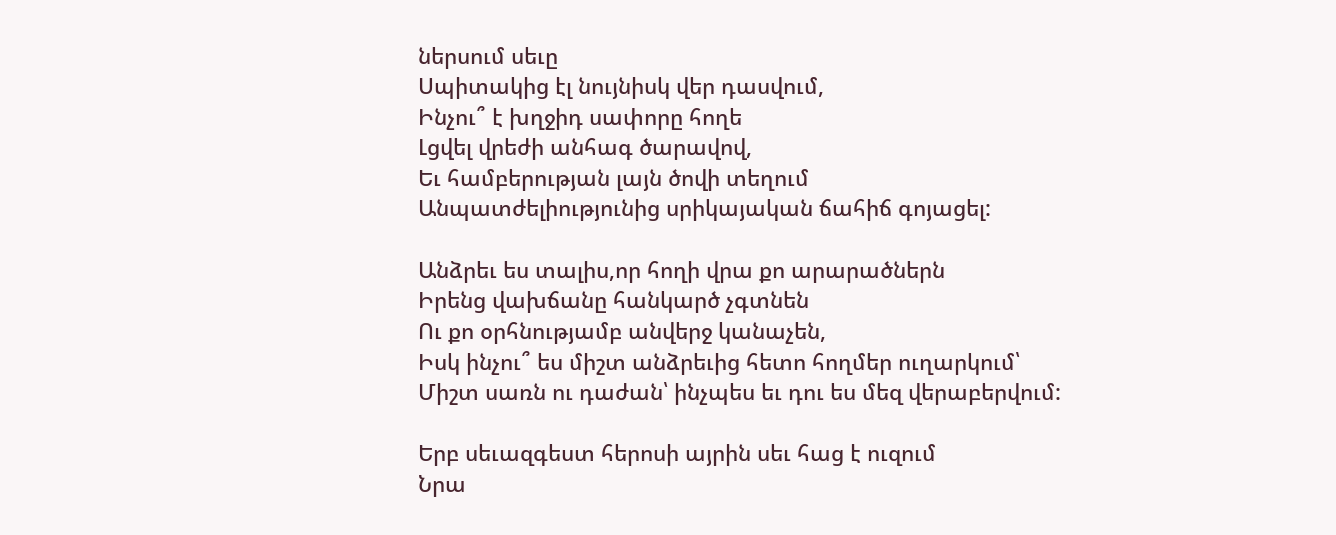ներսում սեւը
Սպիտակից էլ նույնիսկ վեր դասվում,
Ինչու՞ է խղջիդ սափորը հողե
Լցվել վրեժի անհագ ծարավով,
Եւ համբերության լայն ծովի տեղում
Անպատժելիությունից սրիկայական ճահիճ գոյացել:

Անձրեւ ես տալիս,որ հողի վրա քո արարածներն
Իրենց վախճանը հանկարծ չգտնեն
Ու քո օրհնությամբ անվերջ կանաչեն,
Իսկ ինչու՞ ես միշտ անձրեւից հետո հողմեր ուղարկում՝
Միշտ սառն ու դաժան՝ ինչպես եւ դու ես մեզ վերաբերվում:

Երբ սեւազգեստ հերոսի այրին սեւ հաց է ուզում
Նրա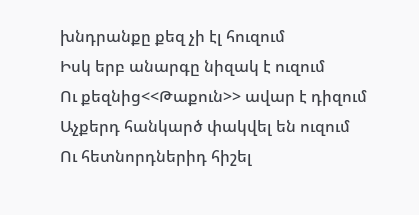խնդրանքը քեզ չի էլ հուզում
Իսկ երբ անարգը նիզակ է ուզում
Ու քեզնից<<Թաքուն>> ավար է դիզում
Աչքերդ հանկարծ փակվել են ուզում
Ու հետնորդներիդ հիշել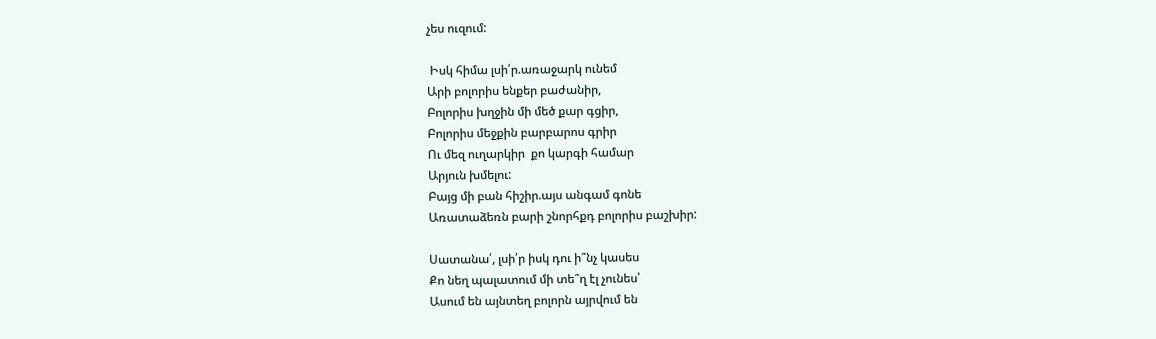չես ուզում:

 Իսկ հիմա լսի՛ր.առաջարկ ունեմ
Արի բոլորիս ենքեր բաժանիր,
Բոլորիս խղջին մի մեծ քար գցիր,
Բոլորիս մեջքին բարբարոս գրիր
Ու մեզ ուղարկիր  քո կարգի համար
Արյուն խմելու:
Բայց մի բան հիշիր.այս անգամ գոնե
Առատաձեռն բարի շնորհքդ բոլորիս բաշխիր:

Սատանա՛, լսի՛ր իսկ դու ի՞նչ կասես
Քո նեղ պալատում մի տե՞ղ էլ չունես՝
Ասում են այնտեղ բոլորն այրվում են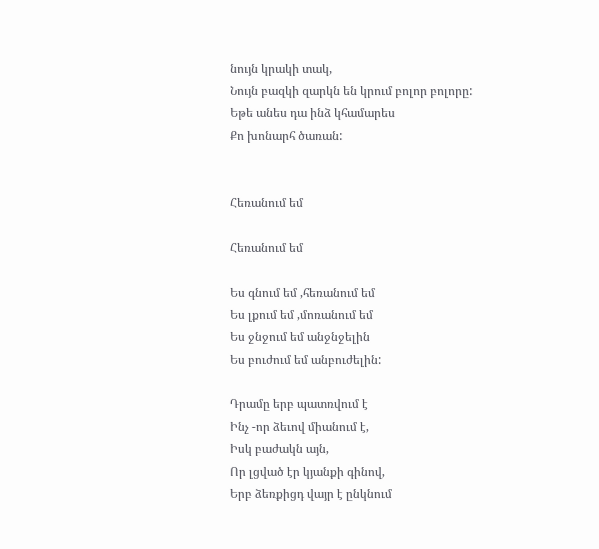նույն կրակի տակ,
Նույն բազկի զարկն են կրում բոլոր բոլորը:
Եթե անես դա ինձ կհամարես
Քո խոնարհ ծառան:


Հեռանում եմ

Հեռանում եմ

Ես գնում եմ ,հեռանում եմ
Ես լքում եմ ,մոռանում եմ
Ես ջնջում եմ անջնջելին
Ես բուժում եմ անբուժելին:

Դրամը երբ պատռվում է
Ինչ -որ ձեւով միանում է,
Իսկ բաժակն այն,
Որ լցված էր կյանքի գինով,
Երբ ձեռքիցդ վայր է ընկնում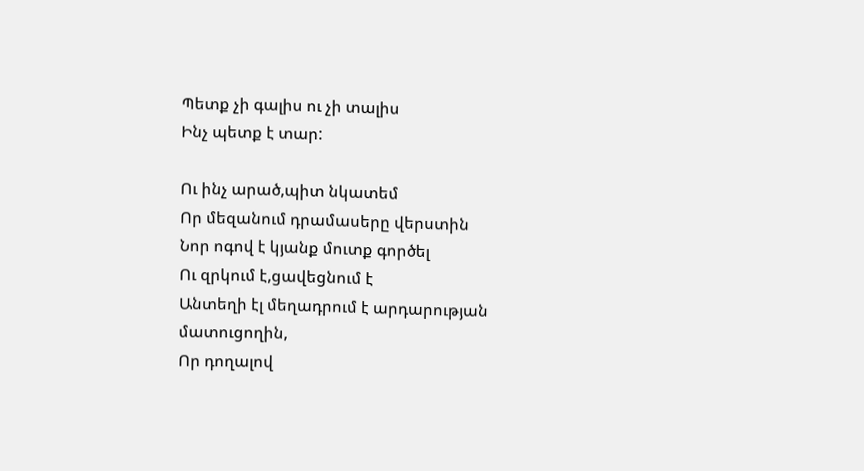Պետք չի գալիս ու չի տալիս
Ինչ պետք է տար:

Ու ինչ արած,պիտ նկատեմ
Որ մեզանում դրամասերը վերստին
Նոր ոգով է կյանք մուտք գործել
Ու զրկում է,ցավեցնում է
Անտեղի էլ մեղադրում է արդարության մատուցողին,
Որ դողալով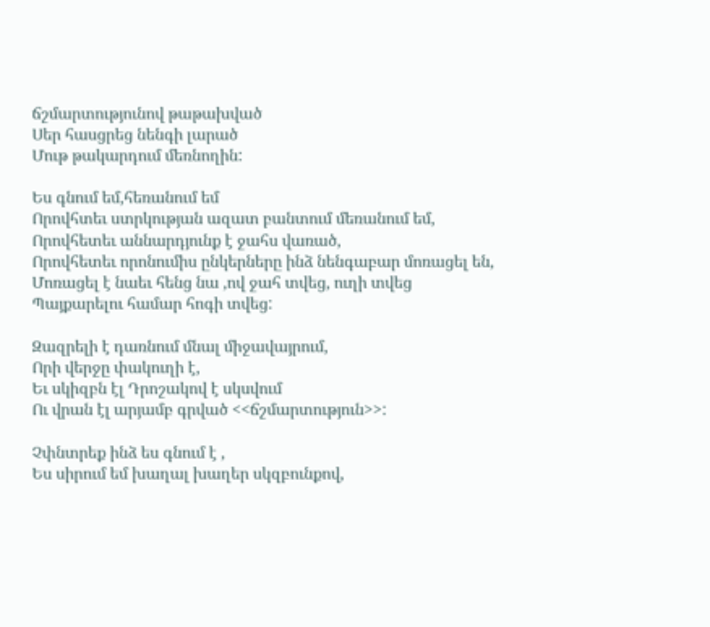ճշմարտությունով թաթախված
Սեր հասցրեց նենգի լարած
Մութ թակարդում մեռնողին:

Ես գնում եմ,հեռանում եմ
Որովհտեւ ստրկության ազատ բանտում մեռանում եմ,
Որովհետեւ աննարդյունք է ջահս վառած,
Որովհետեւ որոնումիս ընկերները ինձ նենգաբար մոռացել են,
Մոռացել է նաեւ հենց նա ,ով ջահ տվեց, ուղի տվեց
Պայքարելու համար հոգի տվեց:

Զազրելի է դառնում մնալ միջավայրում,
Որի վերջը փակուղի է,
Եւ սկիզբն էլ Դրոշակով է սկսվում
Ու վրան էլ արյամբ գրված <<ճշմարտություն>>:

Չփնտրեք ինձ ես գնում է ,
Ես սիրում եմ խաղալ խաղեր սկզբունքով,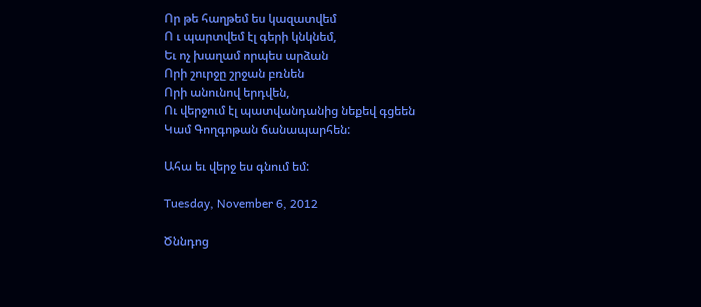Որ թե հաղթեմ ես կազատվեմ
Ո ւ պարտվեմ էլ գերի կնկնեմ,
Եւ ոչ խաղամ որպես արձան
Որի շուրջը շրջան բռնեն
Որի անունով երդվեն,
Ու վերջում էլ պատվանդանից նեքեվ գցեեն
Կամ Գողգոթան ճանապարհեն:

Ահա եւ վերջ ես գնում եմ:

Tuesday, November 6, 2012

Ծննդոց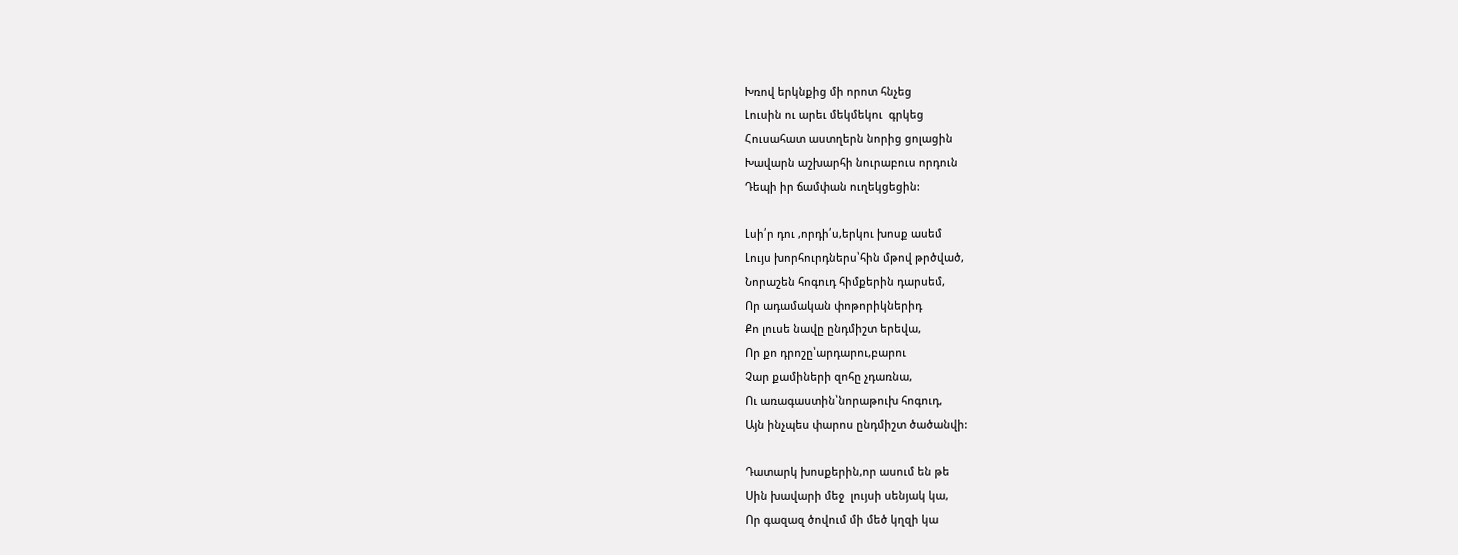Խռով երկնքից մի որոտ հնչեց
Լուսին ու արեւ մեկմեկու  գրկեց
Հուսահատ աստղերն նորից ցոլացին
Խավարն աշխարհի նուրաբուս որդուն
Դեպի իր ճամփան ուղեկցեցին:

Լսի՛ր դու ,որդի՛ս,երկու խոսք ասեմ
Լույս խորհուրդներս՝հին մթով թրծված,
Նորաշեն հոգուդ հիմքերին դարսեմ,
Որ ադամական փոթորիկներիդ
Քո լուսե նավը ընդմիշտ երեվա,
Որ քո դրոշը՝արդարու,բարու
Չար քամիների զոհը չդառնա,
Ու առագաստին՝նորաթուխ հոգուդ,
Այն ինչպես փարոս ընդմիշտ ծածանվի:

Դատարկ խոսքերին,որ ասում են թե
Սին խավարի մեջ  լույսի սենյակ կա,
Որ գազազ ծովում մի մեծ կղզի կա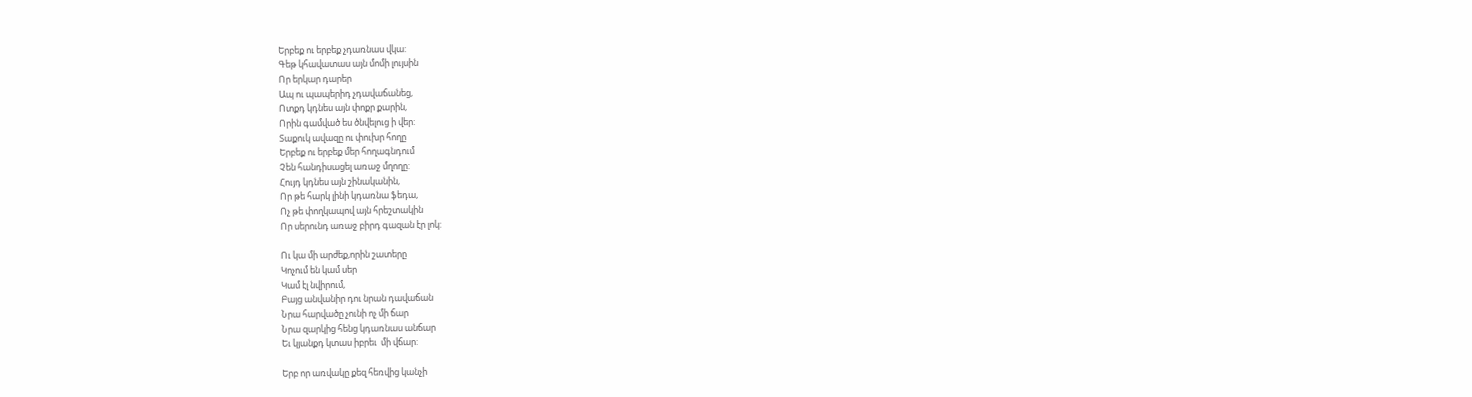Երբեք ու երբեք չդառնաս վկա:
Գեթ կհավատաս այն մոմի լույսին
Որ երկար դարեր
Ապ ու պապերիդ չդավաճանեց,
Ոտքդ կդնես այն փոքր քարին,
Որին գամված ես ծնվելուց ի վեր:
Տաքուկ ավազը ու փուխր հողը
Երբեք ու երբեք մեր հողագնդում
Չեն հանդիսացել առաջ մղողը:
Հույդ կդնես այն շինականին,
Որ թե հարկ լինի կդառնա ֆեդա,
Ոչ թե փողկապով այն հրեշտակին
Որ սերունդ առաջ բիրդ գազան էր լոկ:

Ու կա մի արժեք,որին շատերը
Կոչում են կամ սեր
Կամ էլ նվիրում,
Բայց անվանիր դու նրան դավաճան
Նրա հարվածը չունի ոչ մի ճար
Նրա զարկից հենց կդառնաս անճար
Եւ կյանքդ կտաս իբրեւ  մի վճար:

Երբ որ առվակը քեզ հեռվից կանչի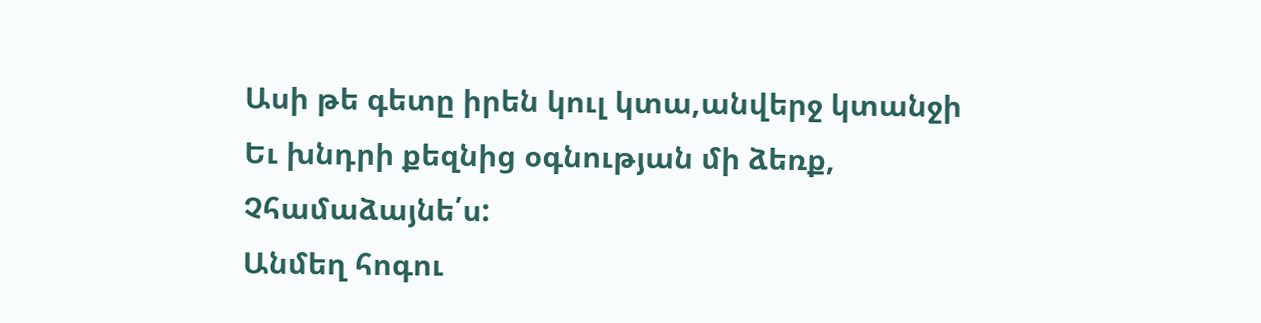Ասի թե գետը իրեն կուլ կտա,անվերջ կտանջի
Եւ խնդրի քեզնից օգնության մի ձեռք,
Չհամաձայնե՛ս:
Անմեղ հոգու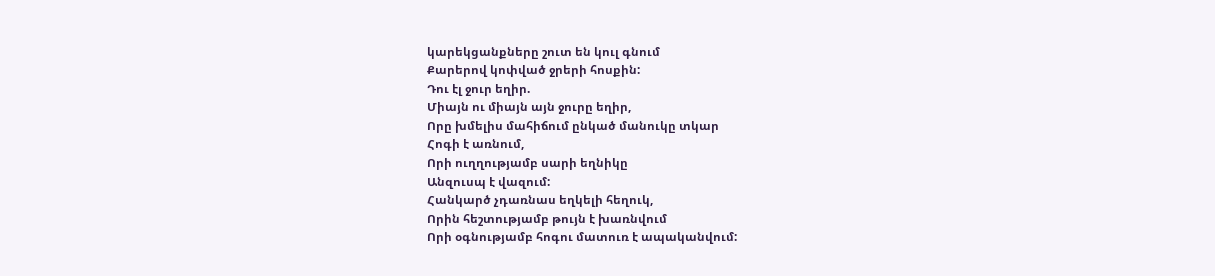կարեկցանքները շուտ են կուլ գնում
Քարերով կոփված ջրերի հոսքին:
Դու էլ ջուր եղիր.
Միայն ու միայն այն ջուրը եղիր,
Որը խմելիս մահիճում ընկած մանուկը տկար
Հոգի է առնում,
Որի ուղղությամբ սարի եղնիկը
Անզուսպ է վազում:
Հանկարծ չդառնաս եղկելի հեղուկ,
Որին հեշտությամբ թույն է խառնվում
Որի օգնությամբ հոգու մատուռ է ապականվում: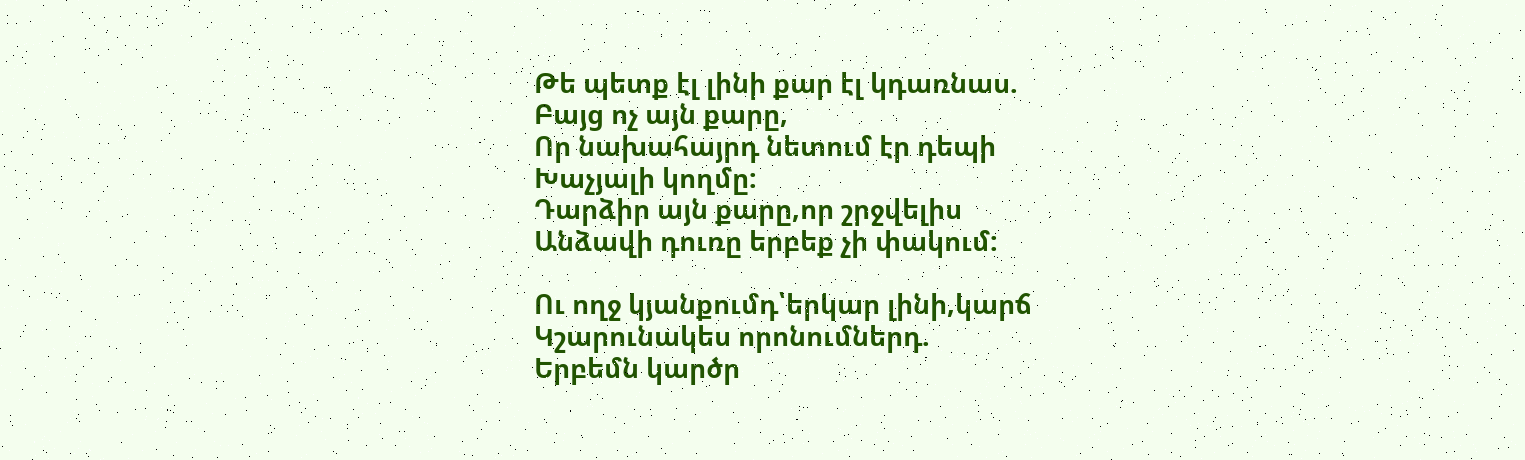Թե պետք էլ լինի քար էլ կդառնաս.
Բայց ոչ այն քարը,
Որ նախահայրդ նետում էր դեպի
Խաչյալի կողմը:
Դարձիր այն քարը,որ շրջվելիս
Անձավի դուռը երբեք չի փակում:

Ու ողջ կյանքումդ՝երկար լինի,կարճ
Կշարունակես որոնումներդ.
Երբեմն կարծր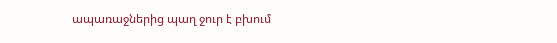ապառաջներից պաղ ջուր է բխում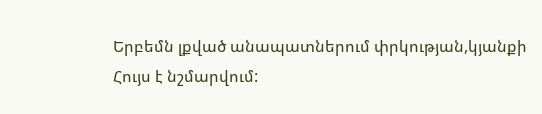Երբեմն լքված անապատներում փրկության,կյանքի
Հույս է նշմարվում: